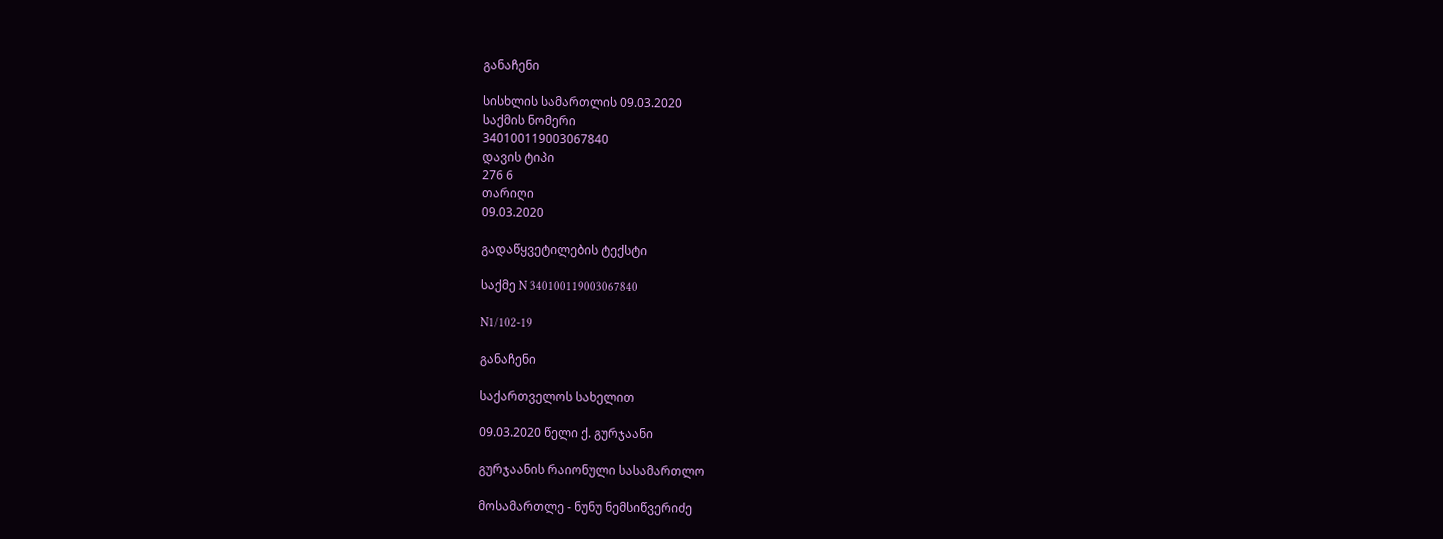განაჩენი

სისხლის სამართლის 09.03.2020
საქმის ნომერი
340100119003067840
დავის ტიპი
276 6
თარიღი
09.03.2020

გადაწყვეტილების ტექსტი

საქმე N 340100119003067840

N1/102-19

განაჩენი

საქართველოს სახელით

09.03.2020 წელი ქ. გურჯაანი

გურჯაანის რაიონული სასამართლო

მოსამართლე - ნუნუ ნემსიწვერიძე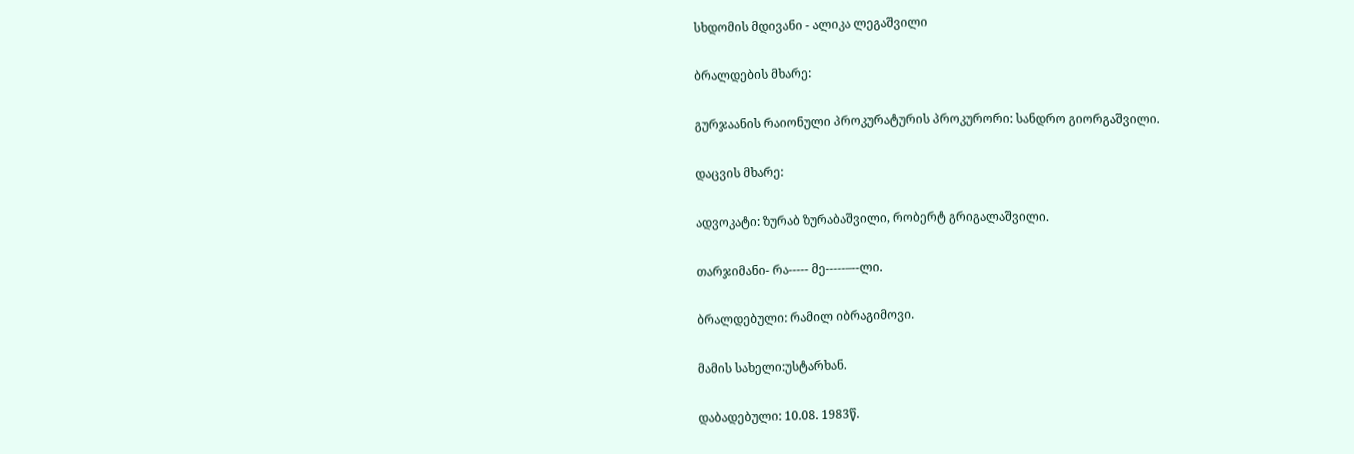სხდომის მდივანი - ალიკა ლეგაშვილი

ბრალდების მხარე:

გურჯაანის რაიონული პროკურატურის პროკურორი: სანდრო გიორგაშვილი.

დაცვის მხარე:

ადვოკატი: ზურაბ ზურაბაშვილი, რობერტ გრიგალაშვილი.

თარჯიმანი- რა----- მე-----–--ლი.

ბრალდებული: რამილ იბრაგიმოვი.

მამის სახელი:უსტარხან.

დაბადებული: 10.08. 1983წ.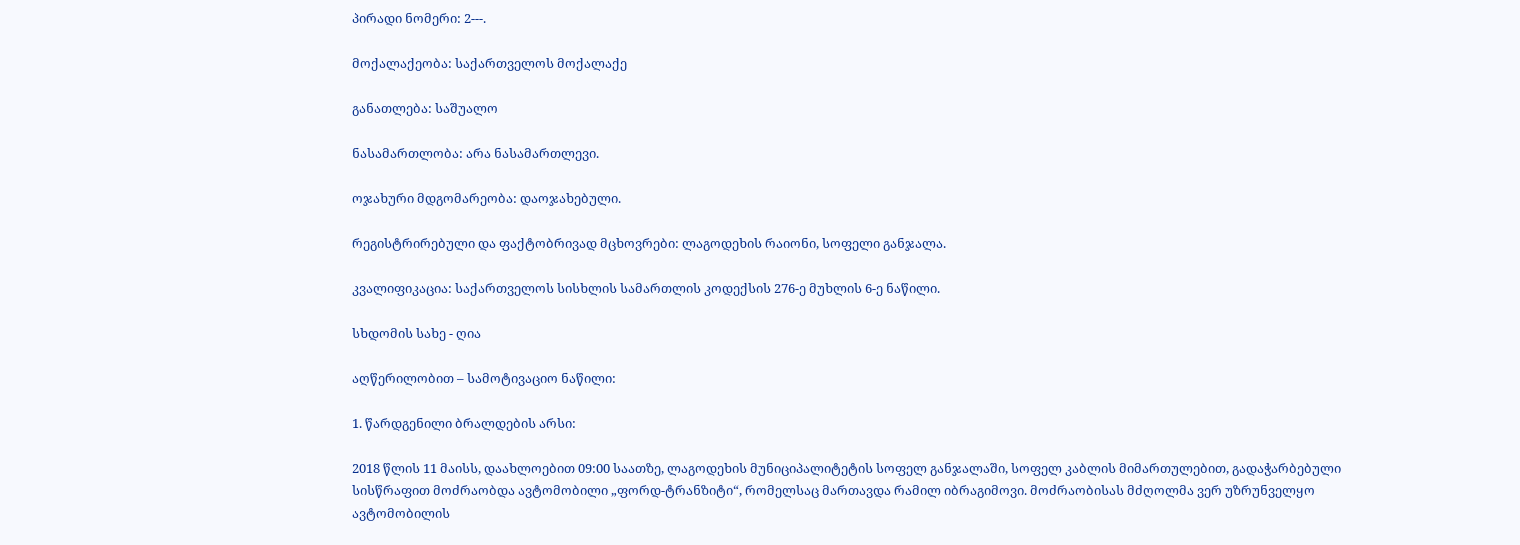პირადი ნომერი: 2---.

მოქალაქეობა: საქართველოს მოქალაქე

განათლება: საშუალო

ნასამართლობა: არა ნასამართლევი.

ოჯახური მდგომარეობა: დაოჯახებული.

რეგისტრირებული და ფაქტობრივად მცხოვრები: ლაგოდეხის რაიონი, სოფელი განჯალა.

კვალიფიკაცია: საქართველოს სისხლის სამართლის კოდექსის 276-ე მუხლის 6-ე ნაწილი.

სხდომის სახე - ღია

აღწერილობით – სამოტივაციო ნაწილი:

1. წარდგენილი ბრალდების არსი:

2018 წლის 11 მაისს, დაახლოებით 09:00 საათზე, ლაგოდეხის მუნიციპალიტეტის სოფელ განჯალაში, სოფელ კაბლის მიმართულებით, გადაჭარბებული სისწრაფით მოძრაობდა ავტომობილი „ფორდ-ტრანზიტი“, რომელსაც მართავდა რამილ იბრაგიმოვი. მოძრაობისას მძღოლმა ვერ უზრუნველყო ავტომობილის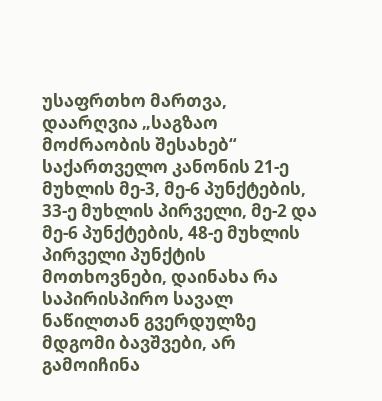უსაფრთხო მართვა, დაარღვია „საგზაო მოძრაობის შესახებ“ საქართველო კანონის 21-ე მუხლის მე-3, მე-6 პუნქტების, 33-ე მუხლის პირველი, მე-2 და მე-6 პუნქტების, 48-ე მუხლის პირველი პუნქტის მოთხოვნები, დაინახა რა საპირისპირო სავალ ნაწილთან გვერდულზე მდგომი ბავშვები, არ გამოიჩინა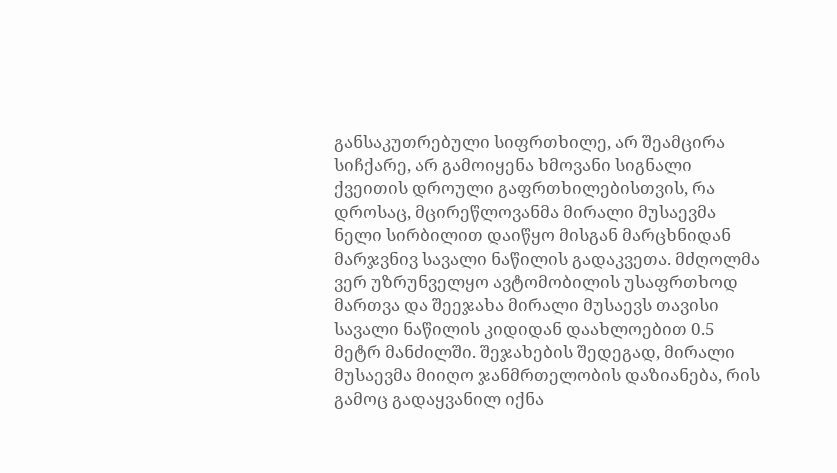განსაკუთრებული სიფრთხილე, არ შეამცირა სიჩქარე, არ გამოიყენა ხმოვანი სიგნალი ქვეითის დროული გაფრთხილებისთვის, რა დროსაც, მცირეწლოვანმა მირალი მუსაევმა ნელი სირბილით დაიწყო მისგან მარცხნიდან მარჯვნივ სავალი ნაწილის გადაკვეთა. მძღოლმა ვერ უზრუნველყო ავტომობილის უსაფრთხოდ მართვა და შეეჯახა მირალი მუსაევს თავისი სავალი ნაწილის კიდიდან დაახლოებით 0.5 მეტრ მანძილში. შეჯახების შედეგად, მირალი მუსაევმა მიიღო ჯანმრთელობის დაზიანება, რის გამოც გადაყვანილ იქნა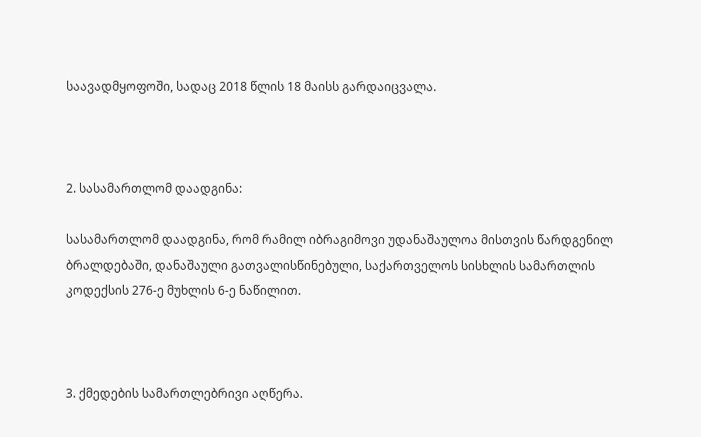საავადმყოფოში, სადაც 2018 წლის 18 მაისს გარდაიცვალა.



2. სასამართლომ დაადგინა:

სასამართლომ დაადგინა, რომ რამილ იბრაგიმოვი უდანაშაულოა მისთვის წარდგენილ ბრალდებაში, დანაშაული გათვალისწინებული, საქართველოს სისხლის სამართლის კოდექსის 276-ე მუხლის 6-ე ნაწილით.



3. ქმედების სამართლებრივი აღწერა.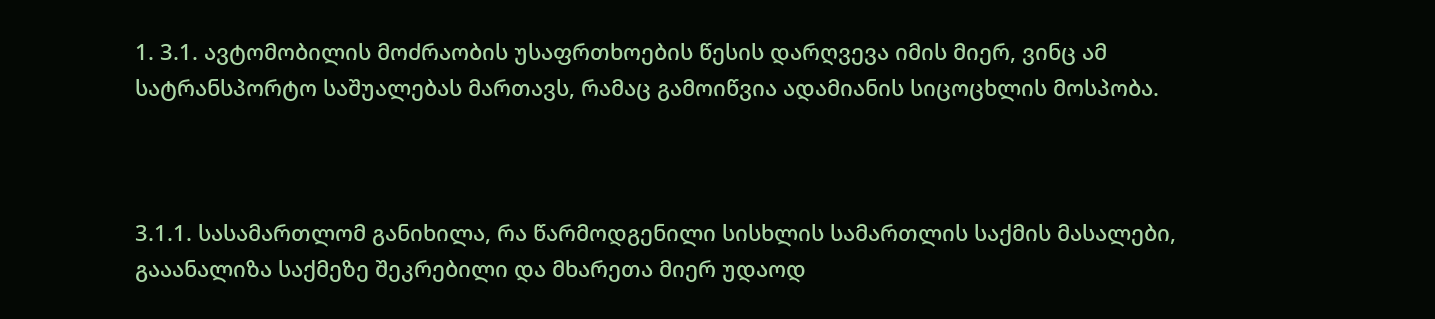1. 3.1. ავტომობილის მოძრაობის უსაფრთხოების წესის დარღვევა იმის მიერ, ვინც ამ სატრანსპორტო საშუალებას მართავს, რამაც გამოიწვია ადამიანის სიცოცხლის მოსპობა.



3.1.1. სასამართლომ განიხილა, რა წარმოდგენილი სისხლის სამართლის საქმის მასალები, გააანალიზა საქმეზე შეკრებილი და მხარეთა მიერ უდაოდ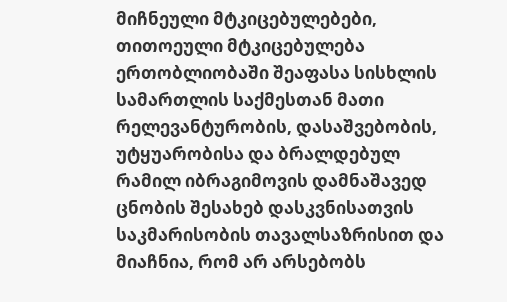მიჩნეული მტკიცებულებები, თითოეული მტკიცებულება ერთობლიობაში შეაფასა სისხლის სამართლის საქმესთან მათი რელევანტურობის, დასაშვებობის, უტყუარობისა და ბრალდებულ რამილ იბრაგიმოვის დამნაშავედ ცნობის შესახებ დასკვნისათვის საკმარისობის თავალსაზრისით და მიაჩნია, რომ არ არსებობს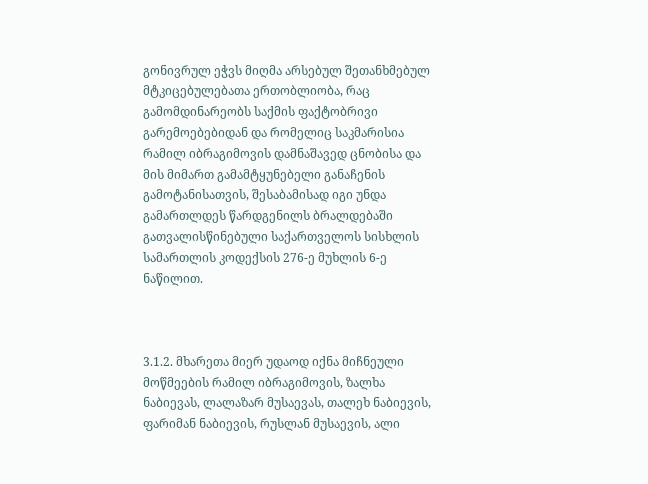გონივრულ ეჭვს მიღმა არსებულ შეთანხმებულ მტკიცებულებათა ერთობლიობა, რაც გამომდინარეობს საქმის ფაქტობრივი გარემოებებიდან და რომელიც საკმარისია რამილ იბრაგიმოვის დამნაშავედ ცნობისა და მის მიმართ გამამტყუნებელი განაჩენის გამოტანისათვის, შესაბამისად იგი უნდა გამართლდეს წარდგენილს ბრალდებაში გათვალისწინებული საქართველოს სისხლის სამართლის კოდექსის 276-ე მუხლის 6-ე ნაწილით.



3.1.2. მხარეთა მიერ უდაოდ იქნა მიჩნეული მოწმეების რამილ იბრაგიმოვის, ზალხა ნაბიევას, ლალაზარ მუსაევას, თალეხ ნაბიევის, ფარიმან ნაბიევის, რუსლან მუსაევის, ალი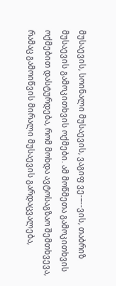მუსაევის, სოინალი მუსაევის, ვაგიფ ვე-–--ვის, თაბრიზ მუსაევის გამოკითხვის ოქმები. ამ მოწმეთა გამოკითხვის ოქმებით დასტურდება, რომ მოხდა ავტოსაგზაო შემთხვევა, რამაც გამოიწვის მირალი მუსაევის გარდაცვალება,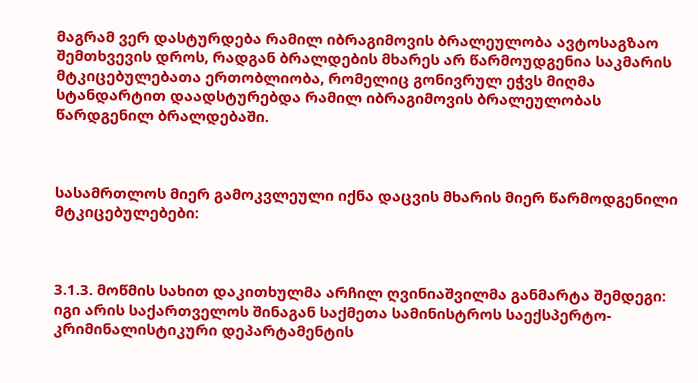მაგრამ ვერ დასტურდება რამილ იბრაგიმოვის ბრალეულობა ავტოსაგზაო შემთხვევის დროს, რადგან ბრალდების მხარეს არ წარმოუდგენია საკმარის მტკიცებულებათა ერთობლიობა, რომელიც გონივრულ ეჭვს მიღმა სტანდარტით დაადსტურებდა რამილ იბრაგიმოვის ბრალეულობას წარდგენილ ბრალდებაში.



სასამრთლოს მიერ გამოკვლეული იქნა დაცვის მხარის მიერ წარმოდგენილი მტკიცებულებები:



3.1.3. მოწმის სახით დაკითხულმა არჩილ ღვინიაშვილმა განმარტა შემდეგი: იგი არის საქართველოს შინაგან საქმეთა სამინისტროს საექსპერტო-კრიმინალისტიკური დეპარტამენტის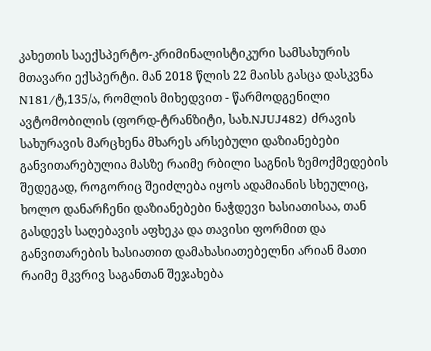კახეთის საექსპერტო-კრიმინალისტიკური სამსახურის მთავარი ექსპერტი. მან 2018 წლის 22 მაისს გასცა დასკვნა N181/ტ,135/ა, რომლის მიხედვით - წარმოდგენილი ავტომობილის (ფორდ-ტრანზიტი, სახ.NJUJ482) ძრავის სახურავის მარცხენა მხარეს არსებული დაზიანებები განვითარებულია მასზე რაიმე რბილი საგნის ზემოქმედების შედეგად, როგორიც შეიძლება იყოს ადამიანის სხეულიც, ხოლო დანარჩენი დაზიანებები ნაჭდევი ხასიათისაა, თან გასდევს საღებავის აფხეკა და თავისი ფორმით და განვითარების ხასიათით დამახასიათებელნი არიან მათი რაიმე მკვრივ საგანთან შეჯახება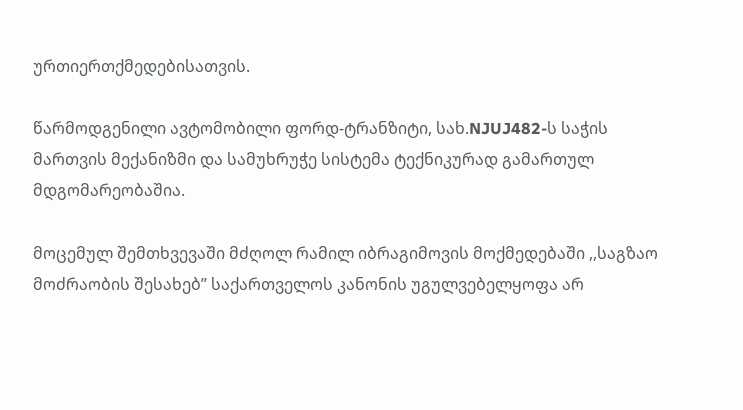ურთიერთქმედებისათვის.

წარმოდგენილი ავტომობილი ფორდ-ტრანზიტი, სახ.NJUJ482-ს საჭის მართვის მექანიზმი და სამუხრუჭე სისტემა ტექნიკურად გამართულ მდგომარეობაშია.

მოცემულ შემთხვევაში მძღოლ რამილ იბრაგიმოვის მოქმედებაში ,,საგზაო მოძრაობის შესახებ’’ საქართველოს კანონის უგულვებელყოფა არ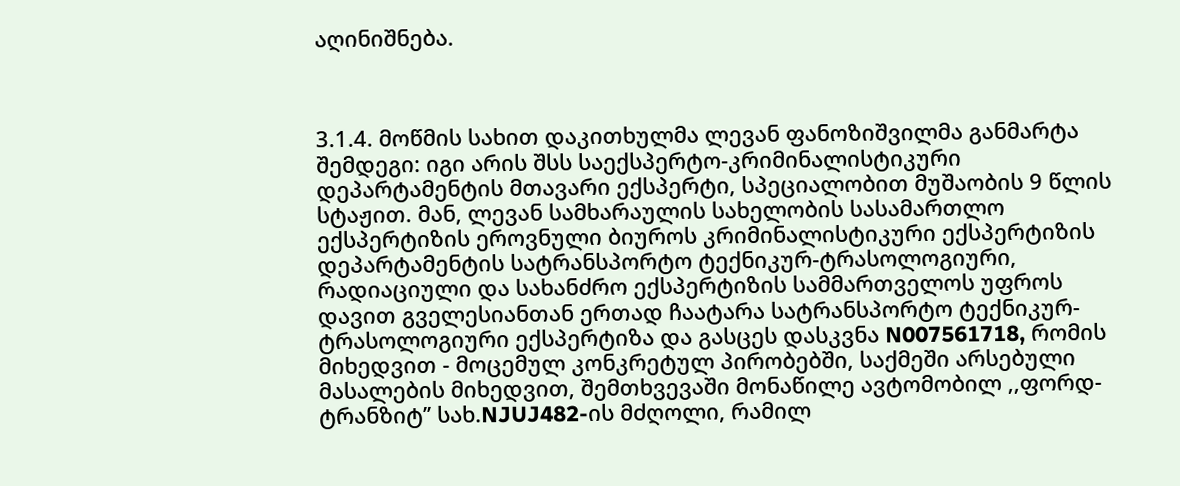აღინიშნება.



3.1.4. მოწმის სახით დაკითხულმა ლევან ფანოზიშვილმა განმარტა შემდეგი: იგი არის შსს საექსპერტო-კრიმინალისტიკური დეპარტამენტის მთავარი ექსპერტი, სპეციალობით მუშაობის 9 წლის სტაჟით. მან, ლევან სამხარაულის სახელობის სასამართლო ექსპერტიზის ეროვნული ბიუროს კრიმინალისტიკური ექსპერტიზის დეპარტამენტის სატრანსპორტო ტექნიკურ-ტრასოლოგიური, რადიაციული და სახანძრო ექსპერტიზის სამმართველოს უფროს დავით გველესიანთან ერთად ჩაატარა სატრანსპორტო ტექნიკურ- ტრასოლოგიური ექსპერტიზა და გასცეს დასკვნა N007561718, რომის მიხედვით - მოცემულ კონკრეტულ პირობებში, საქმეში არსებული მასალების მიხედვით, შემთხვევაში მონაწილე ავტომობილ ,,ფორდ-ტრანზიტ’’ სახ.NJUJ482-ის მძღოლი, რამილ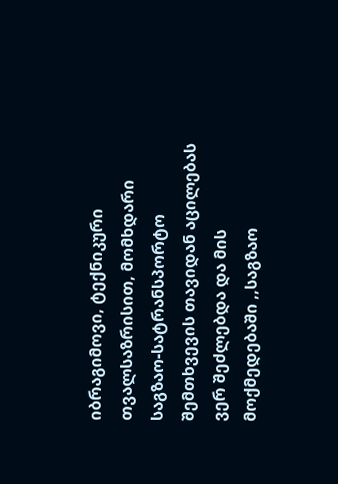იბრაგიმოვი, ტექნიკური თვალსაზრისით, მომხდარი საგზაო-სატრანსპორტო შემთხვევის თავიდან აცილებას ვერ შეძლებდა და მის მოქმედებაში ,,საგზაო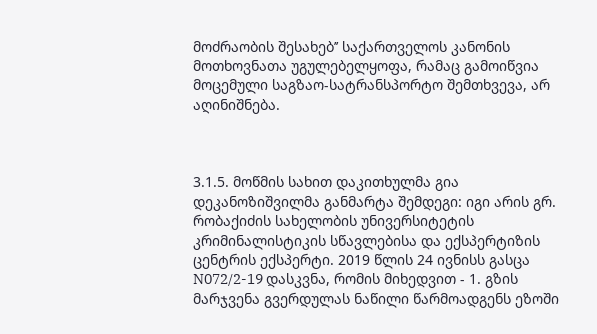მოძრაობის შესახებ’’ საქართველოს კანონის მოთხოვნათა უგულებელყოფა, რამაც გამოიწვია მოცემული საგზაო-სატრანსპორტო შემთხვევა, არ აღინიშნება.



3.1.5. მოწმის სახით დაკითხულმა გია დეკანოზიშვილმა განმარტა შემდეგი: იგი არის გრ. რობაქიძის სახელობის უნივერსიტეტის კრიმინალისტიკის სწავლებისა და ექსპერტიზის ცენტრის ექსპერტი. 2019 წლის 24 ივნისს გასცა N072/2-19 დასკვნა, რომის მიხედვით - 1. გზის მარჯვენა გვერდულას ნაწილი წარმოადგენს ეზოში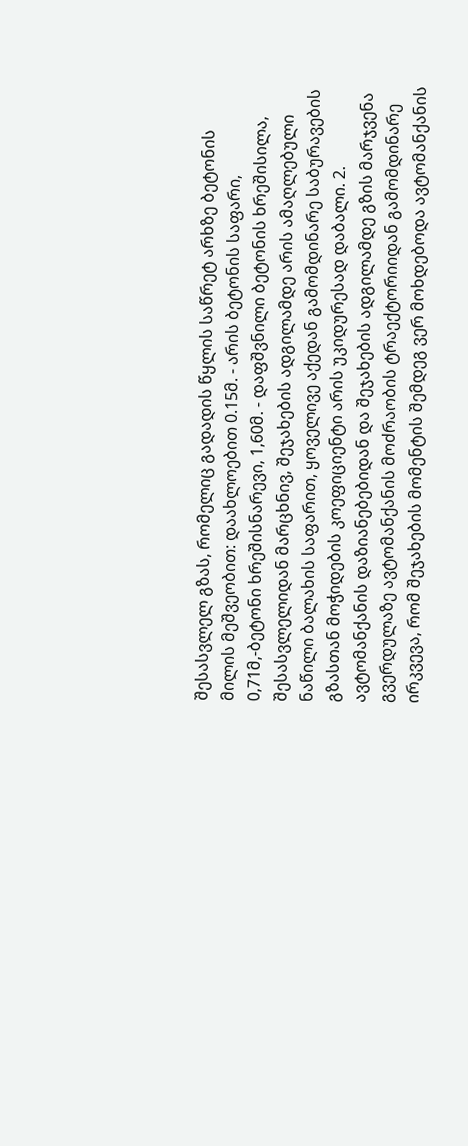შესასვლელ გზას, რომელიც გადადის წყლის საწრეტ არხზე ბეტონის მილის მეშვეობით: დაახლოებით 0.15მ. - არის ბეტონის საფარი, 0,71მ,-ბეტონი ხრეშისნარევი, 1,60მ. - დაფშვნილი ბეტონის ხრეშისილა, შესასვლელიდან მარცხნივ, შეჯახების ადგილამდე არის ამაღლებული ნაწილი ბალახის საფარით, ყოველივე აქედან გამომდინარე საბურავების გზასთან მოჭიდების კოეფიციენტი არის უკიდურესად დაბალი. 2. ავტომანქანის დაზიანებებიდან და შეჯახების ადგილამდე გზის მარჯვენა გვერდულაზე ავტომანქანის მოძრაობის ტრაექტორიიდან გამომდინარე ირკვევა, რომ შეჯახების მომენტის შემდეგ ვერ მოხდებოდა ავტომანქანის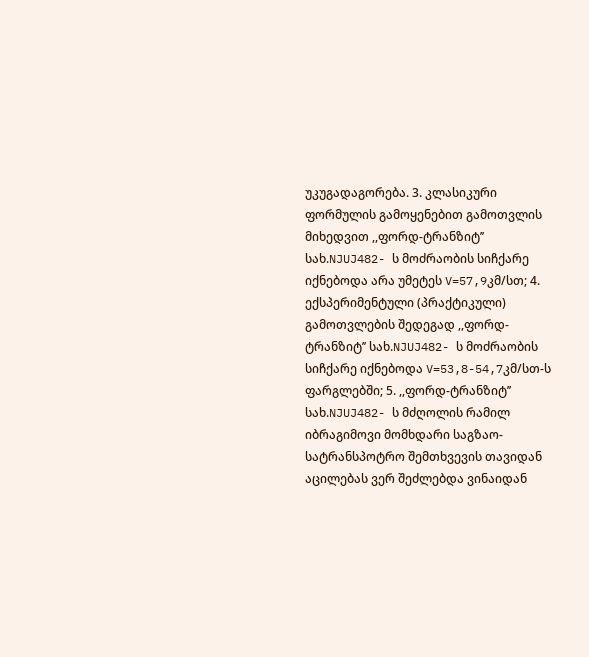უკუგადაგორება. 3. კლასიკური ფორმულის გამოყენებით გამოთვლის მიხედვით ,,ფორდ-ტრანზიტ’’ სახ.NJUJ482- ს მოძრაობის სიჩქარე იქნებოდა არა უმეტეს V=57,9კმ/სთ; 4. ექსპერიმენტული (პრაქტიკული) გამოთვლების შედეგად ,,ფორდ-ტრანზიტ’’ სახ.NJUJ482- ს მოძრაობის სიჩქარე იქნებოდა V=53,8-54,7კმ/სთ-ს ფარგლებში; 5. ,,ფორდ-ტრანზიტ’’ სახ.NJUJ482- ს მძღოლის რამილ იბრაგიმოვი მომხდარი საგზაო-სატრანსპოტრო შემთხვევის თავიდან აცილებას ვერ შეძლებდა ვინაიდან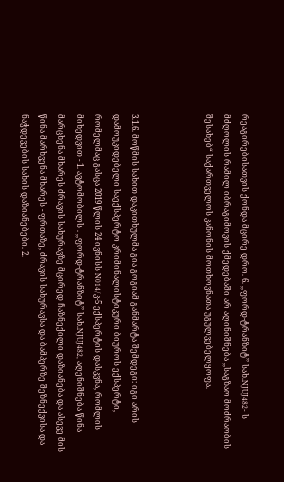რეაგირებისათვის ქონდა მცირე დრო. 6. ,,ფორდ-ტრანზიტ’’ სახ.NJUJ482- ს მძღოლის რამილ იბრაგიმოვის ქმედებაში არ აღინიშნება ,,საგზაო მოძრაობის შესახებ“ საქართველოს კანონის მოთხოვნათა უგულვებელყოფა.



3.1.6. მოწმის სახით დაკითხულმა გია გოგიამ განმარტა შემდეგი: იგი არის დამოუკიდებელი საექსპერტო კრიმინალისტიკური ბიუროს ექსპერტი, რომელმაც გასცა 2019 წლის 24 ივნისს N014/კ-5 ექსპერტის დასკვნა, რომლის მიხედვით - 1. ავტომობილს . ,,ფორდ-ტრანზიტ’’ სახ.NJUJ482, აღენიშნება წინა მარცხენა მხარეს ძრავის სახურავზე მცირედ ჩაზნექილი დაზიანება და ასევე მის წინა მარხვენა მხარეს - ფრთაზე, ძრავის სახურავსა და ბამპერზე შეზნექვისა და ნაჭდევების სახის დაზიანებები. 2.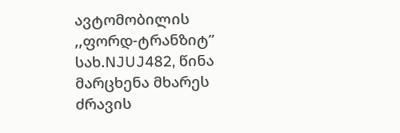ავტომობილის ,,ფორდ-ტრანზიტ’’ სახ.NJUJ482, წინა მარცხენა მხარეს ძრავის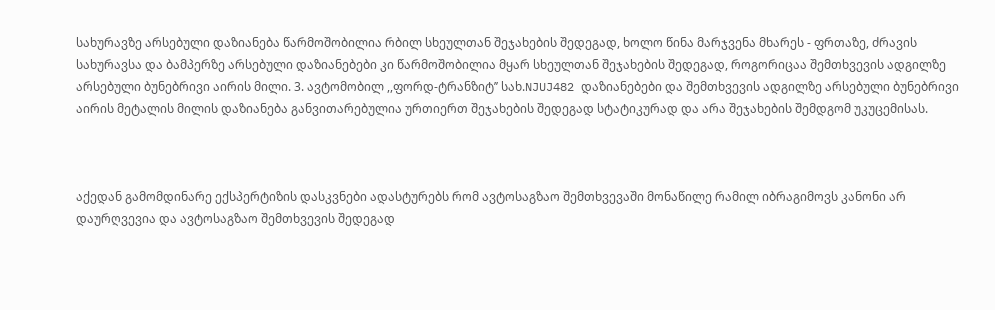სახურავზე არსებული დაზიანება წარმოშობილია რბილ სხეულთან შეჯახების შედეგად, ხოლო წინა მარჯვენა მხარეს - ფრთაზე, ძრავის სახურავსა და ბამპერზე არსებული დაზიანებები კი წარმოშობილია მყარ სხეულთან შეჯახების შედეგად, როგორიცაა შემთხვევის ადგილზე არსებული ბუნებრივი აირის მილი. 3. ავტომობილ ,,ფორდ-ტრანზიტ’’ სახ.NJUJ482 დაზიანებები და შემთხვევის ადგილზე არსებული ბუნებრივი აირის მეტალის მილის დაზიანება განვითარებულია ურთიერთ შეჯახების შედეგად სტატიკურად და არა შეჯახების შემდგომ უკუცემისას.



აქედან გამომდინარე ექსპერტიზის დასკვნები ადასტურებს რომ ავტოსაგზაო შემთხვევაში მონაწილე რამილ იბრაგიმოვს კანონი არ დაურღვევია და ავტოსაგზაო შემთხვევის შედეგად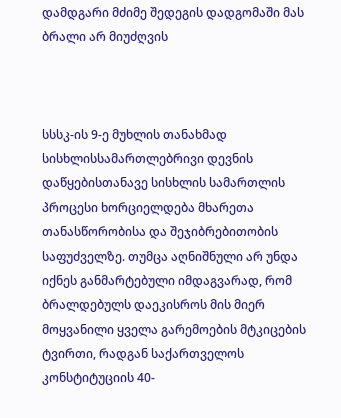დამდგარი მძიმე შედეგის დადგომაში მას ბრალი არ მიუძღვის



სსსკ-ის 9-ე მუხლის თანახმად სისხლისსამართლებრივი დევნის დაწყებისთანავე სისხლის სამართლის პროცესი ხორციელდება მხარეთა თანასწორობისა და შეჯიბრებითობის საფუძველზე. თუმცა აღნიშნული არ უნდა იქნეს განმარტებული იმდაგვარად, რომ ბრალდებულს დაეკისროს მის მიერ მოყვანილი ყველა გარემოების მტკიცების ტვირთი, რადგან საქართველოს კონსტიტუციის 40-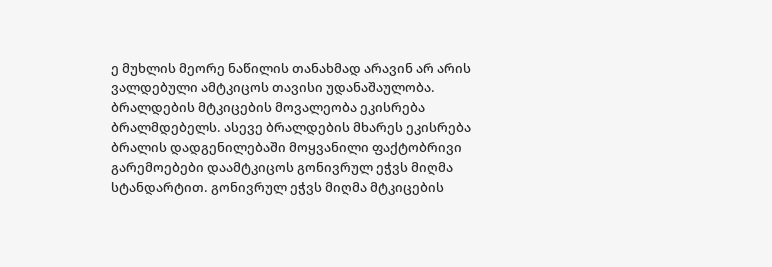ე მუხლის მეორე ნაწილის თანახმად არავინ არ არის ვალდებული ამტკიცოს თავისი უდანაშაულობა. ბრალდების მტკიცების მოვალეობა ეკისრება ბრალმდებელს. ასევე ბრალდების მხარეს ეკისრება ბრალის დადგენილებაში მოყვანილი ფაქტობრივი გარემოებები დაამტკიცოს გონივრულ ეჭვს მიღმა სტანდარტით. გონივრულ ეჭვს მიღმა მტკიცების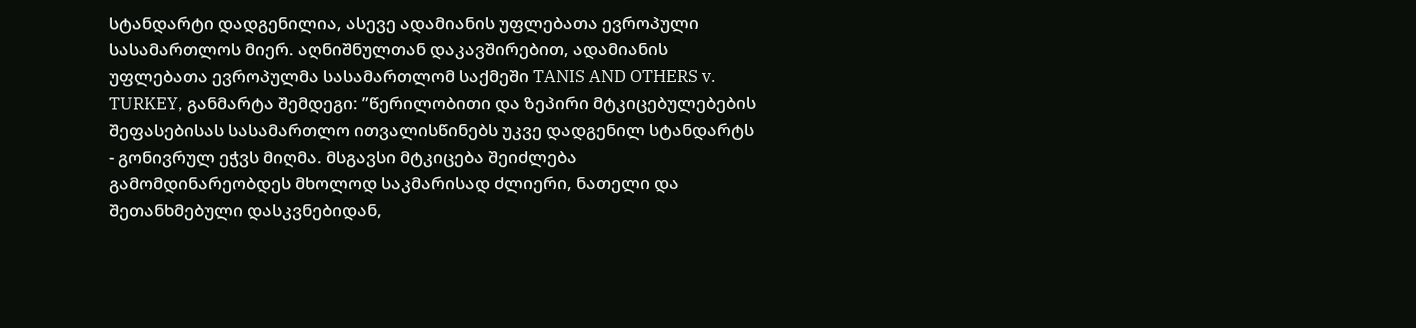სტანდარტი დადგენილია, ასევე ადამიანის უფლებათა ევროპული სასამართლოს მიერ. აღნიშნულთან დაკავშირებით, ადამიანის უფლებათა ევროპულმა სასამართლომ საქმეში TANIS AND OTHERS v. TURKEY, განმარტა შემდეგი: ”წერილობითი და ზეპირი მტკიცებულებების შეფასებისას სასამართლო ითვალისწინებს უკვე დადგენილ სტანდარტს - გონივრულ ეჭვს მიღმა. მსგავსი მტკიცება შეიძლება გამომდინარეობდეს მხოლოდ საკმარისად ძლიერი, ნათელი და შეთანხმებული დასკვნებიდან,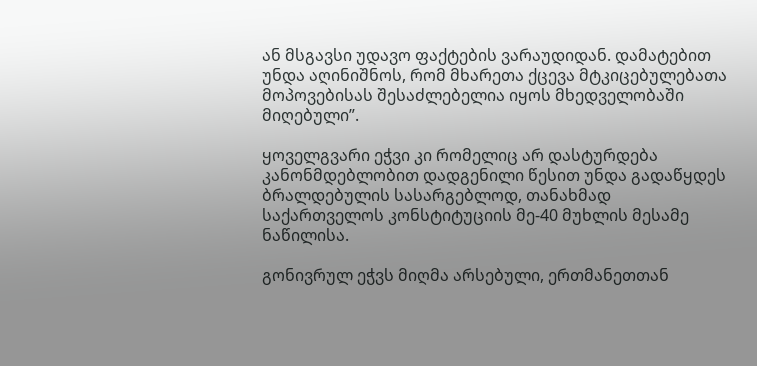ან მსგავსი უდავო ფაქტების ვარაუდიდან. დამატებით უნდა აღინიშნოს, რომ მხარეთა ქცევა მტკიცებულებათა მოპოვებისას შესაძლებელია იყოს მხედველობაში მიღებული”.

ყოველგვარი ეჭვი კი რომელიც არ დასტურდება კანონმდებლობით დადგენილი წესით უნდა გადაწყდეს ბრალდებულის სასარგებლოდ, თანახმად საქართველოს კონსტიტუციის მე-40 მუხლის მესამე ნაწილისა.

გონივრულ ეჭვს მიღმა არსებული, ერთმანეთთან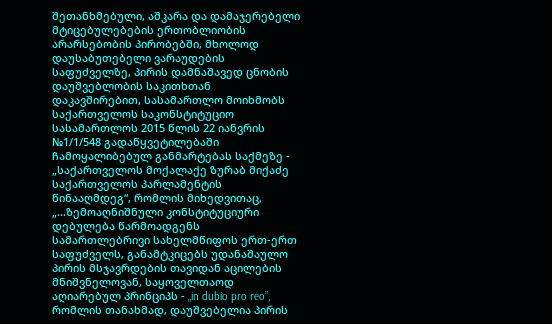შეთანხმებული, აშკარა და დამაჯერებელი მტიცებულებების ერთობლიობის არარსებობის პირობებში, მხოლოდ დაუსაბუთებელი ვარაუდების საფუძველზე, პირის დამნაშავედ ცნობის დაუშვებლობის საკითხთან დაკავშირებით, სასამართლო მოიხმობს საქართველოს საკონსტიტუციო სასამართლოს 2015 წლის 22 იანვრის №1/1/548 გადაწყვეტილებაში ჩამოყალიბებულ განმარტებას საქმეზე - „საქართველოს მოქალაქე ზურაბ მიქაძე საქართველოს პარლამენტის წინააღმდეგ“, რომლის მიხედვითაც, „...ზემოაღნიშნული კონსტიტუციური დებულება წარმოადგენს სამართლებრივი სახელმწიფოს ერთ-ერთ საფუძველს, განამტკიცებს უდანაშაულო პირის მსჯავრდების თავიდან აცილების მნიშვნელოვან, საყოველთაოდ აღიარებულ პრინციპს - „in dubio pro reo”, რომლის თანახმად, დაუშვებელია პირის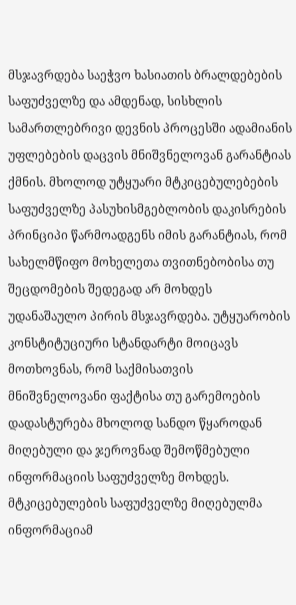მსჯავრდება საეჭვო ხასიათის ბრალდებების საფუძველზე და ამდენად, სისხლის სამართლებრივი დევნის პროცესში ადამიანის უფლებების დაცვის მნიშვნელოვან გარანტიას ქმნის. მხოლოდ უტყუარი მტკიცებულებების საფუძველზე პასუხისმგებლობის დაკისრების პრინციპი წარმოადგენს იმის გარანტიას, რომ სახელმწიფო მოხელეთა თვითნებობისა თუ შეცდომების შედეგად არ მოხდეს უდანაშაულო პირის მსჯავრდება. უტყუარობის კონსტიტუციური სტანდარტი მოიცავს მოთხოვნას, რომ საქმისათვის მნიშვნელოვანი ფაქტისა თუ გარემოების დადასტურება მხოლოდ სანდო წყაროდან მიღებული და ჯეროვნად შემოწმებული ინფორმაციის საფუძველზე მოხდეს. მტკიცებულების საფუძველზე მიღებულმა ინფორმაციამ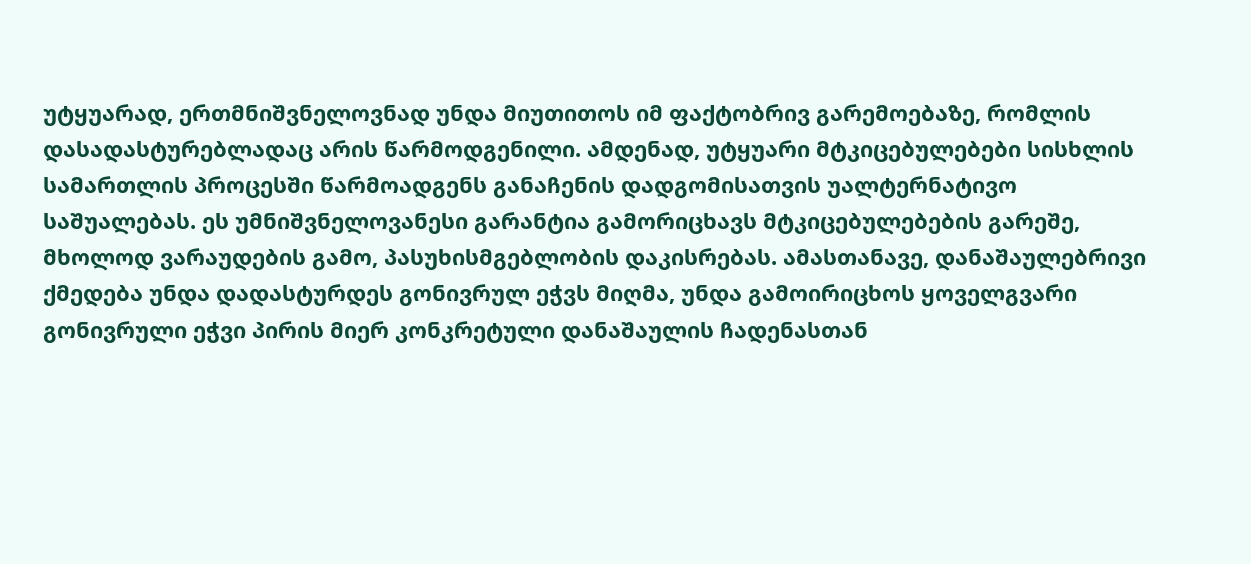უტყუარად, ერთმნიშვნელოვნად უნდა მიუთითოს იმ ფაქტობრივ გარემოებაზე, რომლის დასადასტურებლადაც არის წარმოდგენილი. ამდენად, უტყუარი მტკიცებულებები სისხლის სამართლის პროცესში წარმოადგენს განაჩენის დადგომისათვის უალტერნატივო საშუალებას. ეს უმნიშვნელოვანესი გარანტია გამორიცხავს მტკიცებულებების გარეშე, მხოლოდ ვარაუდების გამო, პასუხისმგებლობის დაკისრებას. ამასთანავე, დანაშაულებრივი ქმედება უნდა დადასტურდეს გონივრულ ეჭვს მიღმა, უნდა გამოირიცხოს ყოველგვარი გონივრული ეჭვი პირის მიერ კონკრეტული დანაშაულის ჩადენასთან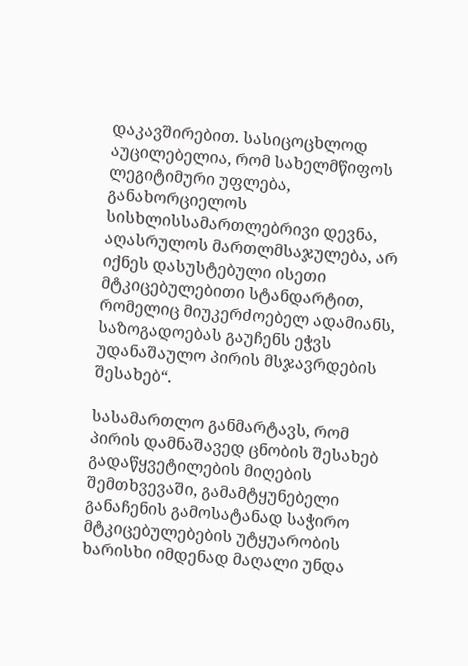დაკავშირებით. სასიცოცხლოდ აუცილებელია, რომ სახელმწიფოს ლეგიტიმური უფლება, განახორციელოს სისხლისსამართლებრივი დევნა, აღასრულოს მართლმსაჯულება, არ იქნეს დასუსტებული ისეთი მტკიცებულებითი სტანდარტით, რომელიც მიუკერძოებელ ადამიანს, საზოგადოებას გაუჩენს ეჭვს უდანაშაულო პირის მსჯავრდების შესახებ“.

სასამართლო განმარტავს, რომ პირის დამნაშავედ ცნობის შესახებ გადაწყვეტილების მიღების შემთხვევაში, გამამტყუნებელი განაჩენის გამოსატანად საჭირო მტკიცებულებების უტყუარობის ხარისხი იმდენად მაღალი უნდა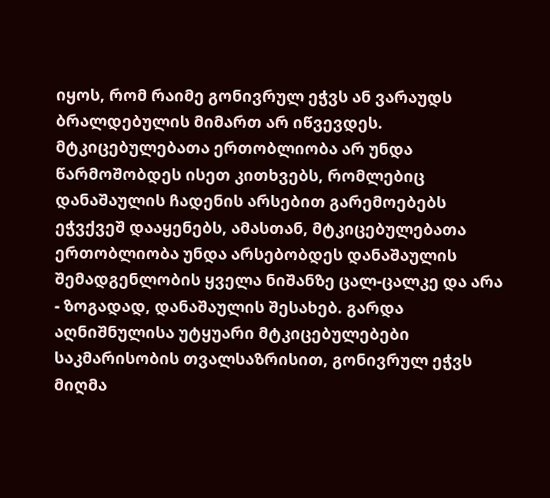იყოს, რომ რაიმე გონივრულ ეჭვს ან ვარაუდს ბრალდებულის მიმართ არ იწვევდეს. მტკიცებულებათა ერთობლიობა არ უნდა წარმოშობდეს ისეთ კითხვებს, რომლებიც დანაშაულის ჩადენის არსებით გარემოებებს ეჭვქვეშ დააყენებს, ამასთან, მტკიცებულებათა ერთობლიობა უნდა არსებობდეს დანაშაულის შემადგენლობის ყველა ნიშანზე ცალ-ცალკე და არა - ზოგადად, დანაშაულის შესახებ. გარდა აღნიშნულისა უტყუარი მტკიცებულებები საკმარისობის თვალსაზრისით, გონივრულ ეჭვს მიღმა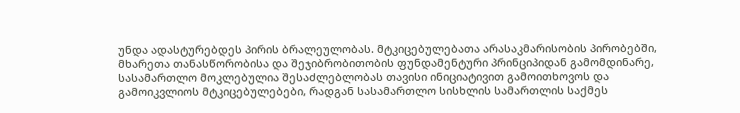უნდა ადასტურებდეს პირის ბრალეულობას. მტკიცებულებათა არასაკმარისობის პირობებში, მხარეთა თანასწორობისა და შეჯიბრობითობის ფუნდამენტური პრინციპიდან გამომდინარე, სასამართლო მოკლებულია შესაძლებლობას თავისი ინიციატივით გამოითხოვოს და გამოიკვლიოს მტკიცებულებები, რადგან სასამართლო სისხლის სამართლის საქმეს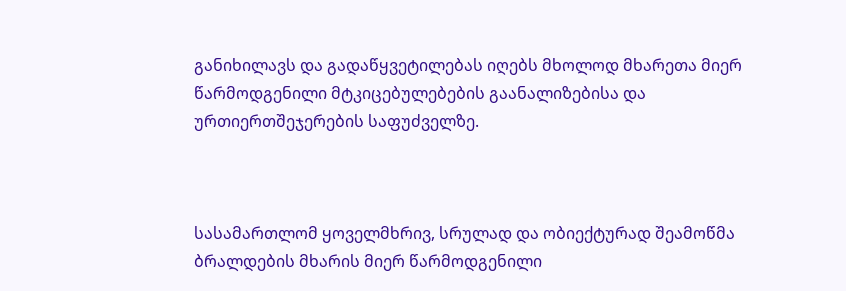განიხილავს და გადაწყვეტილებას იღებს მხოლოდ მხარეთა მიერ წარმოდგენილი მტკიცებულებების გაანალიზებისა და ურთიერთშეჯერების საფუძველზე.



სასამართლომ ყოველმხრივ, სრულად და ობიექტურად შეამოწმა ბრალდების მხარის მიერ წარმოდგენილი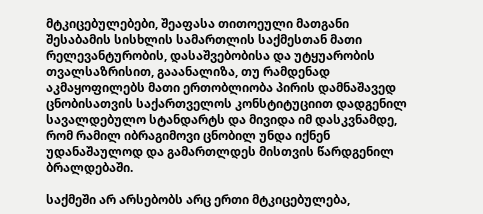მტკიცებულებები, შეაფასა თითოეული მათგანი შესაბამის სისხლის სამართლის საქმესთან მათი რელევანტურობის, დასაშვებობისა და უტყუარობის თვალსაზრისით, გააანალიზა, თუ რამდენად აკმაყოფილებს მათი ერთობლიობა პირის დამნაშავედ ცნობისათვის საქართველოს კონსტიტუციით დადგენილ სავალდებულო სტანდარტს და მივიდა იმ დასკვნამდე, რომ რამილ იბრაგიმოვი ცნობილ უნდა იქნენ უდანაშაულოდ და გამართლდეს მისთვის წარდგენილ ბრალდებაში.

საქმეში არ არსებობს არც ერთი მტკიცებულება,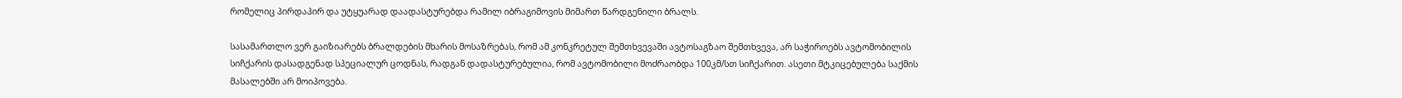რომელიც პირდაპირ და უტყუარად დაადასტურებდა რამილ იბრაგიმოვის მიმართ წარდგენილი ბრალს.

სასამართლო ვერ გაიზიარებს ბრალდების მხარის მოსაზრებას, რომ ამ კონკრეტულ შემთხვევაში ავტოსაგზაო შემთხვევა, არ საჭიროებს ავტომობილის სიჩქარის დასადგენად სპეციალურ ცოდნას, რადგან დადასტურებულია, რომ ავტომობილი მოძრაობდა 100კმ/სთ სიჩქარით. ასეთი მტკიცებულება საქმის მასალებში არ მოიპოვება.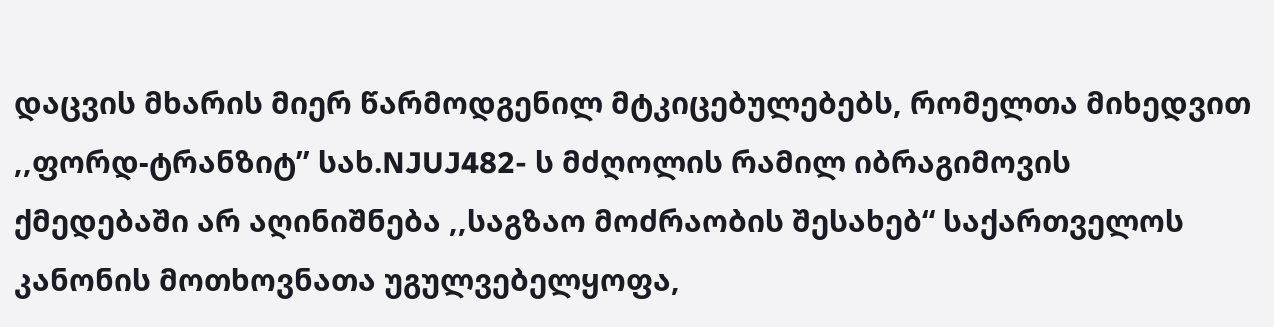დაცვის მხარის მიერ წარმოდგენილ მტკიცებულებებს, რომელთა მიხედვით ,,ფორდ-ტრანზიტ’’ სახ.NJUJ482- ს მძღოლის რამილ იბრაგიმოვის ქმედებაში არ აღინიშნება ,,საგზაო მოძრაობის შესახებ“ საქართველოს კანონის მოთხოვნათა უგულვებელყოფა,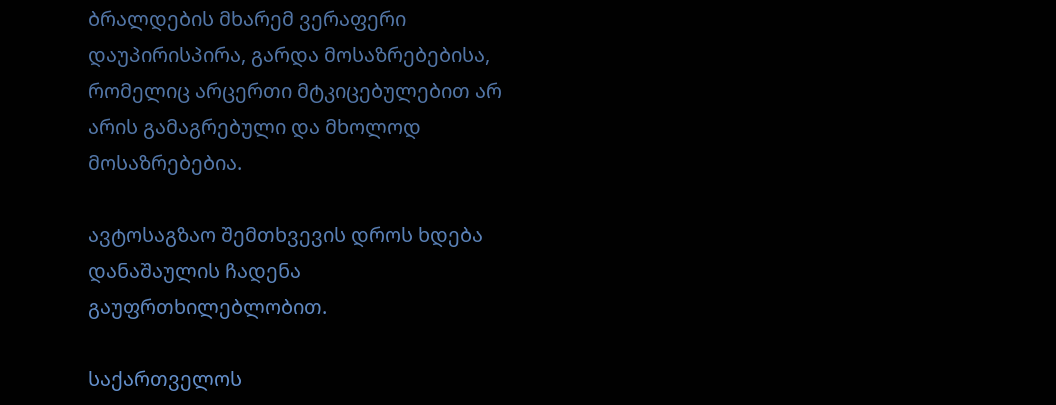ბრალდების მხარემ ვერაფერი დაუპირისპირა, გარდა მოსაზრებებისა, რომელიც არცერთი მტკიცებულებით არ არის გამაგრებული და მხოლოდ მოსაზრებებია.

ავტოსაგზაო შემთხვევის დროს ხდება დანაშაულის ჩადენა გაუფრთხილებლობით.

საქართველოს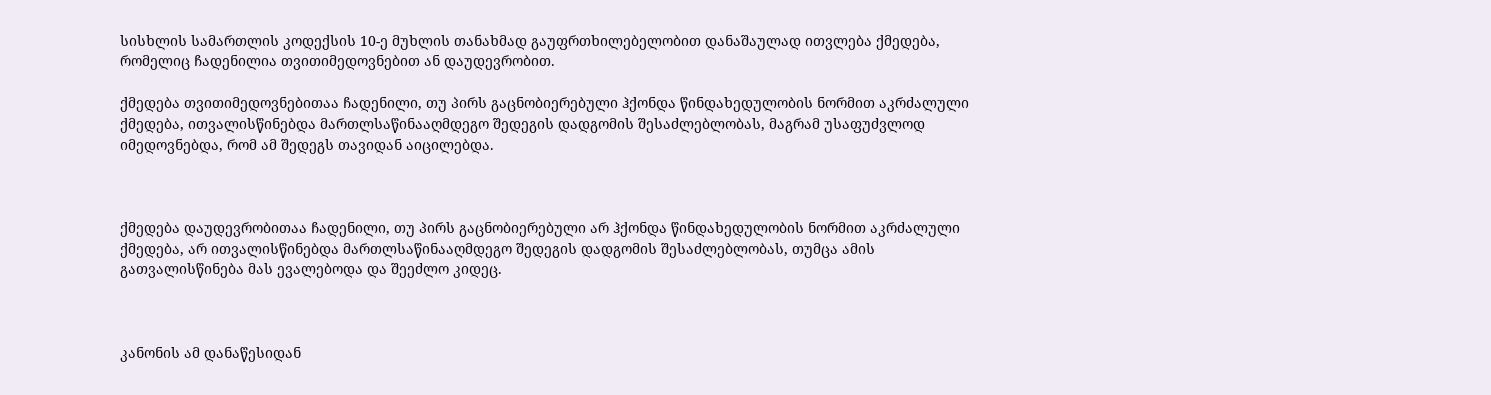სისხლის სამართლის კოდექსის 10-ე მუხლის თანახმად გაუფრთხილებელობით დანაშაულად ითვლება ქმედება, რომელიც ჩადენილია თვითიმედოვნებით ან დაუდევრობით.

ქმედება თვითიმედოვნებითაა ჩადენილი, თუ პირს გაცნობიერებული ჰქონდა წინდახედულობის ნორმით აკრძალული ქმედება, ითვალისწინებდა მართლსაწინააღმდეგო შედეგის დადგომის შესაძლებლობას, მაგრამ უსაფუძვლოდ იმედოვნებდა, რომ ამ შედეგს თავიდან აიცილებდა.



ქმედება დაუდევრობითაა ჩადენილი, თუ პირს გაცნობიერებული არ ჰქონდა წინდახედულობის ნორმით აკრძალული ქმედება, არ ითვალისწინებდა მართლსაწინააღმდეგო შედეგის დადგომის შესაძლებლობას, თუმცა ამის გათვალისწინება მას ევალებოდა და შეეძლო კიდეც.



კანონის ამ დანაწესიდან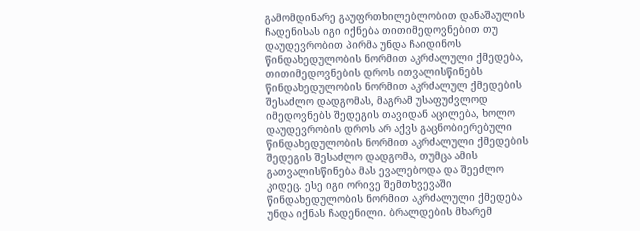გამომდინარე გაუფრთხილებლობით დანაშაულის ჩადენისას იგი იქნება თითიმედოვნებით თუ დაუდევრობით პირმა უნდა ჩაიდინოს წინდახედულობის ნორმით აკრძალული ქმედება, თითიმედოვნების დროს ითვალისწინებს წინდახედულობის ნორმით აკრძალულ ქმედების შესაძლო დადგომას, მაგრამ უსაფუძვლოდ იმედოვნებს შედეგის თავიდან აცილება, ხოლო დაუდევრობის დროს არ აქვს გაცნობიერებული წინდახედულობის ნორმით აკრძალული ქმედების შედეგის შესაძლო დადგომა, თუმცა ამის გათვალისწინება მას ევალებოდა და შეეძლო კიდეც. ესე იგი ორივე შემთხვევაში წინდახედულობის ნორმით აკრძალული ქმედება უნდა იქნას ჩადენილი. ბრალდების მხარემ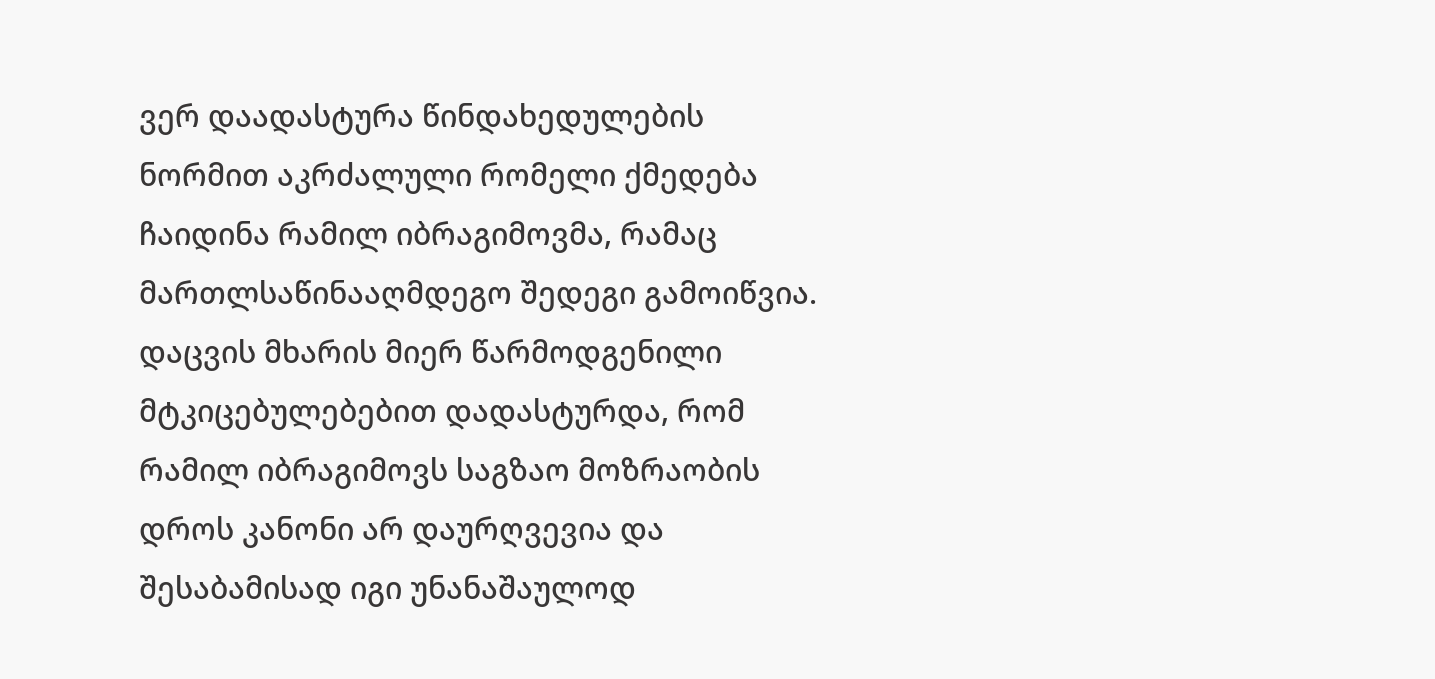ვერ დაადასტურა წინდახედულების ნორმით აკრძალული რომელი ქმედება ჩაიდინა რამილ იბრაგიმოვმა, რამაც მართლსაწინააღმდეგო შედეგი გამოიწვია. დაცვის მხარის მიერ წარმოდგენილი მტკიცებულებებით დადასტურდა, რომ რამილ იბრაგიმოვს საგზაო მოზრაობის დროს კანონი არ დაურღვევია და შესაბამისად იგი უნანაშაულოდ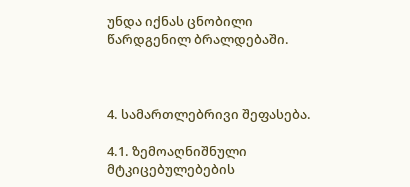უნდა იქნას ცნობილი წარდგენილ ბრალდებაში.



4. სამართლებრივი შეფასება.

4.1. ზემოაღნიშნული მტკიცებულებების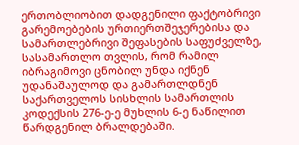ერთობლიობით დადგენილი ფაქტობრივი გარემოებების ურთიერთშეჯერებისა და სამართლებრივი შეფასების საფუძველზე, სასამართლო თვლის, რომ რამილ იბრაგიმოვი ცნობილ უნდა იქნენ უდანაშაულოდ და გამართლდნენ საქართველოს სისხლის სამართლის კოდექსის 276-ე-ე მუხლის 6-ე ნაწილით წარდგენილ ბრალდებაში.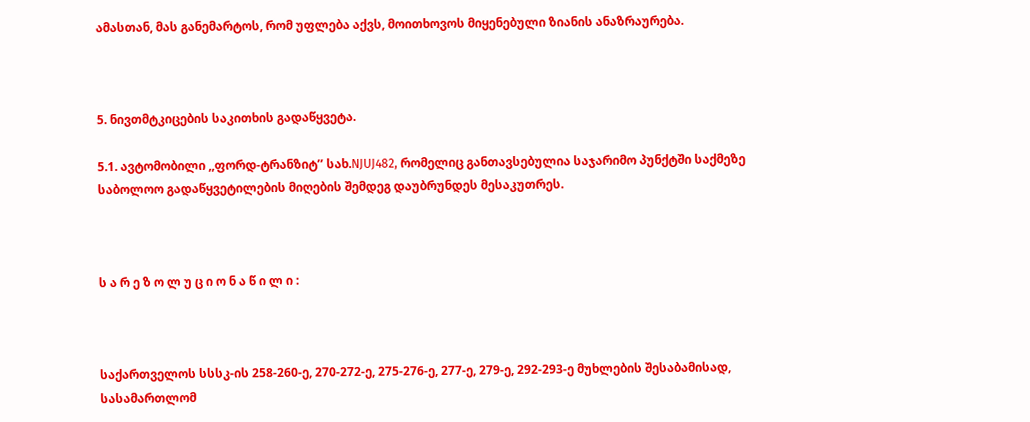ამასთან, მას განემარტოს, რომ უფლება აქვს, მოითხოვოს მიყენებული ზიანის ანაზრაურება.



5. ნივთმტკიცების საკითხის გადაწყვეტა.

5.1. ავტომობილი ,,ფორდ-ტრანზიტ’’ სახ.NJUJ482, რომელიც განთავსებულია საჯარიმო პუნქტში საქმეზე საბოლოო გადაწყვეტილების მიღების შემდეგ დაუბრუნდეს მესაკუთრეს.



ს ა რ ე ზ ო ლ უ ც ი ო ნ ა წ ი ლ ი :



საქართველოს სსსკ-ის 258-260-ე, 270-272-ე, 275-276-ე, 277-ე, 279-ე, 292-293-ე მუხლების შესაბამისად, სასამართლომ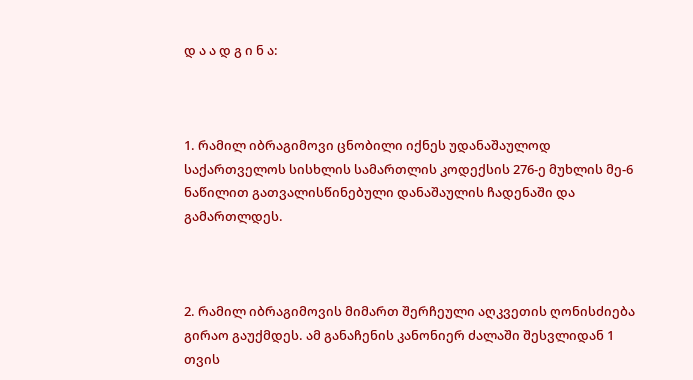დ ა ა დ გ ი ნ ა:



1. რამილ იბრაგიმოვი ცნობილი იქნეს უდანაშაულოდ საქართველოს სისხლის სამართლის კოდექსის 276-ე მუხლის მე-6 ნაწილით გათვალისწინებული დანაშაულის ჩადენაში და გამართლდეს.



2. რამილ იბრაგიმოვის მიმართ შერჩეული აღკვეთის ღონისძიება გირაო გაუქმდეს. ამ განაჩენის კანონიერ ძალაში შესვლიდან 1 თვის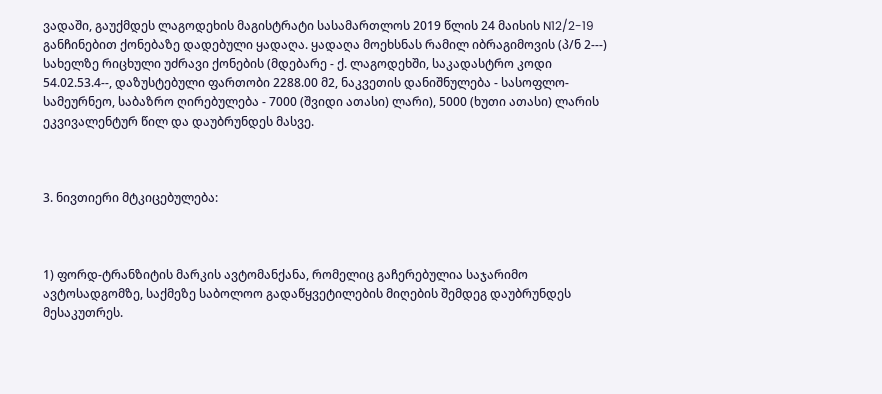ვადაში, გაუქმდეს ლაგოდეხის მაგისტრატი სასამართლოს 2019 წლის 24 მაისის N12/2-19 განჩინებით ქონებაზე დადებული ყადაღა. ყადაღა მოეხსნას რამილ იბრაგიმოვის (პ/ნ 2---) სახელზე რიცხული უძრავი ქონების (მდებარე - ქ. ლაგოდეხში, საკადასტრო კოდი 54.02.53.4--, დაზუსტებული ფართობი 2288.00 მ2, ნაკვეთის დანიშნულება - სასოფლო-სამეურნეო, საბაზრო ღირებულება - 7000 (შვიდი ათასი) ლარი), 5000 (ხუთი ათასი) ლარის ეკვივალენტურ წილ და დაუბრუნდეს მასვე.



3. ნივთიერი მტკიცებულება:



1) ფორდ-ტრანზიტის მარკის ავტომანქანა, რომელიც გაჩერებულია საჯარიმო ავტოსადგომზე, საქმეზე საბოლოო გადაწყვეტილების მიღების შემდეგ დაუბრუნდეს მესაკუთრეს.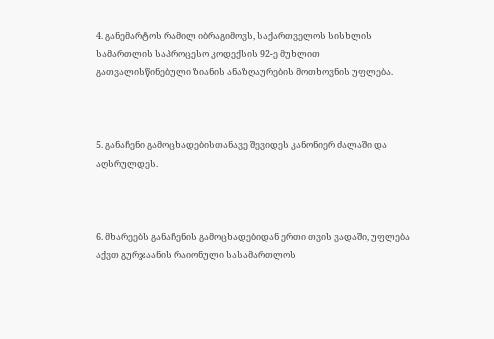4. განემარტოს რამილ იბრაგიმოვს, საქართველოს სისხლის სამართლის საპროცესო კოდექსის 92-ე მუხლით გათვალისწინებული ზიანის ანაზღაურების მოთხოვნის უფლება.



5. განაჩენი გამოცხადებისთანავე შევიდეს კანონიერ ძალაში და აღსრულდეს.



6. მხარეებს განაჩენის გამოცხადებიდან ერთი თვის ვადაში, უფლება აქვთ გურჯაანის რაიონული სასამართლოს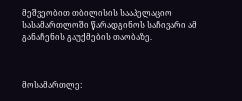მეშვეობით თბილისის სააპელაციო სასამართლოში წარადგინოს საჩივარი ამ განაჩენის გაუქმების თაობაზე.



მოსამართლე: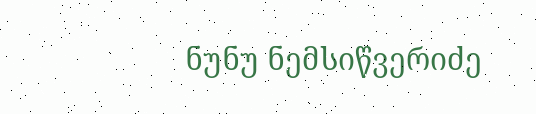ნუნუ ნემსიწვერიძე